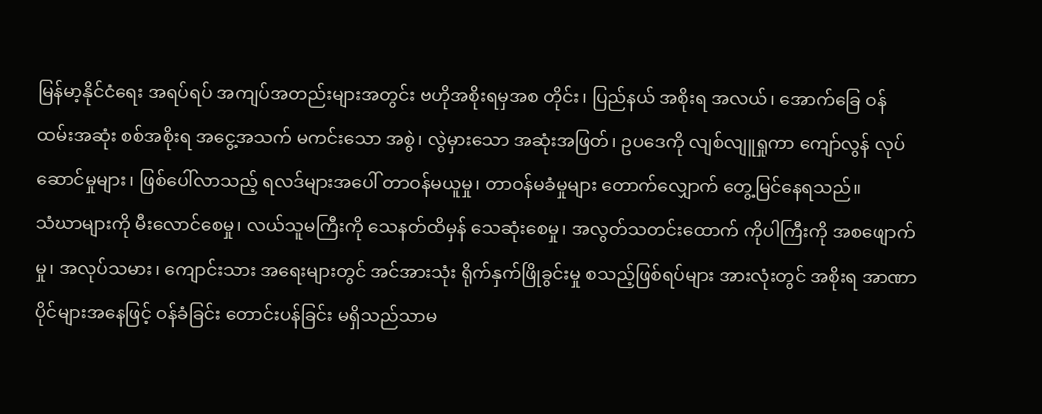မြန်မာ့နိုင်ငံရေး အရပ်ရပ် အကျပ်အတည်းများအတွင်း ဗဟိုအစိုးရမှအစ တိုင်း၊ ပြည်နယ် အစိုးရ အလယ်၊ အောက်ခြေ ဝန်ထမ်းအဆုံး စစ်အစိုးရ အငွေ့အသက် မကင်းသော အစွဲ၊ လွဲမှားသော အဆုံးအဖြတ်၊ ဥပဒေကို လျစ်လျူရှုကာ ကျော်လွန် လုပ်ဆောင်မှုများ၊ ဖြစ်ပေါ်လာသည့် ရလဒ်များအပေါ် တာဝန်မယူမှု၊ တာဝန်မခံမှုများ တောက်လျှောက် တွေ့မြင်နေရသည်။
သံဃာများကို မီးလောင်စေမှု၊ လယ်သူမကြီးကို သေနတ်ထိမှန် သေဆုံးစေမှု၊ အလွတ်သတင်းထောက် ကိုပါကြီးကို အစဖျောက်မှု၊ အလုပ်သမား၊ ကျောင်းသား အရေးများတွင် အင်အားသုံး ရိုက်နှက်ဖြိုခွင်းမှု စသည့်ဖြစ်ရပ်များ အားလုံးတွင် အစိုးရ အာဏာပိုင်များအနေဖြင့် ဝန်ခံခြင်း တောင်းပန်ခြင်း မရှိသည်သာမ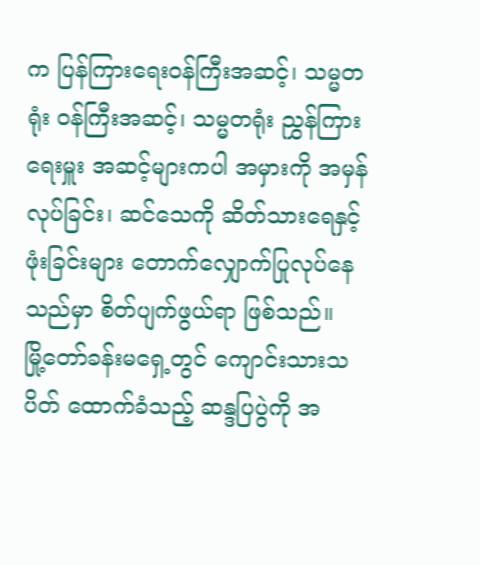က ပြန်ကြားရေးဝန်ကြီးအဆင့်၊ သမ္မတရုံး ဝန်ကြီးအဆင့်၊ သမ္မတရုံး ညွှန်ကြားရေးမှူး အဆင့်များကပါ အမှားကို အမှန်လုပ်ခြင်း၊ ဆင်သေကို ဆိတ်သားရေနှင့် ဖုံးခြင်းများ တောက်လျှောက်ပြုလုပ်နေသည်မှာ စိတ်ပျက်ဖွယ်ရာ ဖြစ်သည်။
မြို့တော်ခန်းမရှေ့တွင် ကျောင်းသားသပိတ် ထောက်ခံသည့် ဆန္ဒပြပွဲကို အ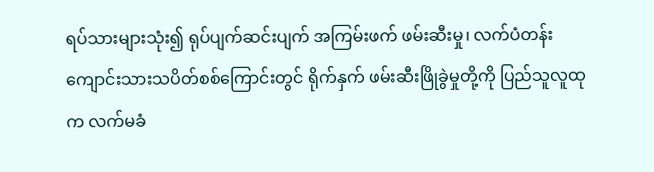ရပ်သားများသုံး၍ ရုပ်ပျက်ဆင်းပျက် အကြမ်းဖက် ဖမ်းဆီးမှု၊ လက်ပံတန်း ကျောင်းသားသပိတ်စစ်ကြောင်းတွင် ရိုက်နှက် ဖမ်းဆီးဖြိုခွဲမှုတို့ကို ပြည်သူလူထုက လက်မခံ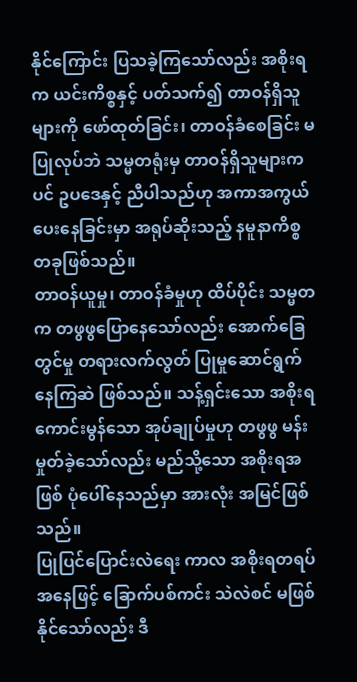နိုင်ကြောင်း ပြသခဲ့ကြသော်လည်း အစိုးရက ယင်းကိစ္စနှင့် ပတ်သက်၍ တာဝန်ရှိသူများကို ဖော်ထုတ်ခြင်း၊ တာဝန်ခံစေခြင်း မပြုလုပ်ဘဲ သမ္မတရုံးမှ တာဝန်ရှိသူများကပင် ဥပဒေနှင့် ညီပါသည်ဟု အကာအကွယ်ပေးနေခြင်းမှာ အရုပ်ဆိုးသည့် နမူနာကိစ္စတခုဖြစ်သည်။
တာဝန်ယူမှု၊ တာဝန်ခံမှုဟု ထိပ်ပိုင်း သမ္မတက တဖွဖွပြောနေသော်လည်း အောက်ခြေတွင်မှု တရားလက်လွတ် ပြုမှုဆောင်ရွက်နေကြဆဲ ဖြစ်သည်။ သန့်ရှင်းသော အစိုးရ ကောင်းမွန်သော အုပ်ချုပ်မှုဟု တဖွဖွ မန်းမှုတ်ခဲ့သော်လည်း မည်သို့သော အစိုးရအဖြစ် ပုံပေါ်နေသည်မှာ အားလုံး အမြင်ဖြစ်သည်။
ပြုပြင်ပြောင်းလဲရေး ကာလ အစိုးရတရပ်အနေဖြင့် ခြောက်ပစ်ကင်း သဲလဲစင် မဖြစ်နိုင်သော်လည်း ဒီ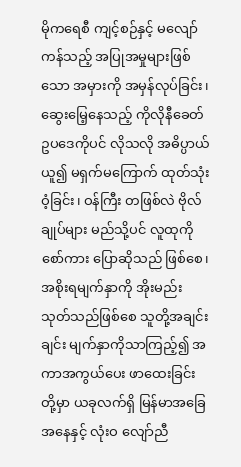မိုကရေစီ ကျင့်စဉ်နှင့် မလျော်ကန်သည့် အပြုအမှုများဖြစ်သော အမှားကို အမှန်လုပ်ခြင်း၊ ဆွေးမြေ့နေသည့် ကိုလိုနီခေတ် ဥပဒေကိုပင် လိုသလို အဓိပ္ပာယ်ယူ၍ မရှက်မကြောက် ထုတ်သုံးဝံ့ခြင်း၊ ဝန်ကြီး တဖြစ်လဲ ဗိုလ်ချုပ်များ မည်သို့ပင် လူထုကို စော်ကား ပြောဆိုသည် ဖြစ်စေ၊ အစိုးရမျက်နှာကို အိုးမည်းသုတ်သည်ဖြစ်စေ သူတို့အချင်းချင်း မျက်နှာကိုသာကြည့်၍ အကာအကွယ်ပေး ဖာထေးခြင်းတို့မှာ ယခုလက်ရှိ မြန်မာအခြေအနေနှင့် လုံးဝ လျော်ညီ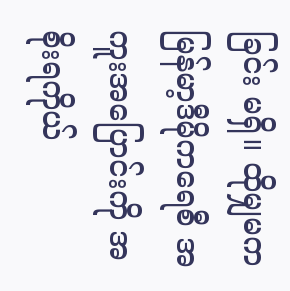ခြင်း မရှိ။ ထိုမျှမက မြန်မာ့ဒီမိုကရေစီ အကူးအပြောင်းကို အစိုးရကိုယ်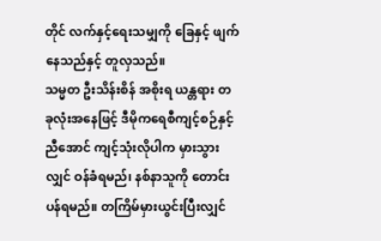တိုင် လက်နှင့်ရေးသမျှကို ခြေနှင့် ဖျက်နေသည်နှင့် တူလှသည်။
သမ္မတ ဦးသိန်းစိန် အစိုးရ ယန္တရား တခုလုံးအနေဖြင့် ဒီမိုကရေစီကျင့်စဉ်နှင့် ညီအောင် ကျင့်သုံးလိုပါက မှားသွားလျှင် ဝန်ခံရမည်၊ နစ်နာသူကို တောင်းပန်ရမည်။ တကြိမ်မှားယွင်းပြီးလျှင်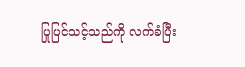ပြုပြင်သင့်သည်ကို လက်ခံပြီး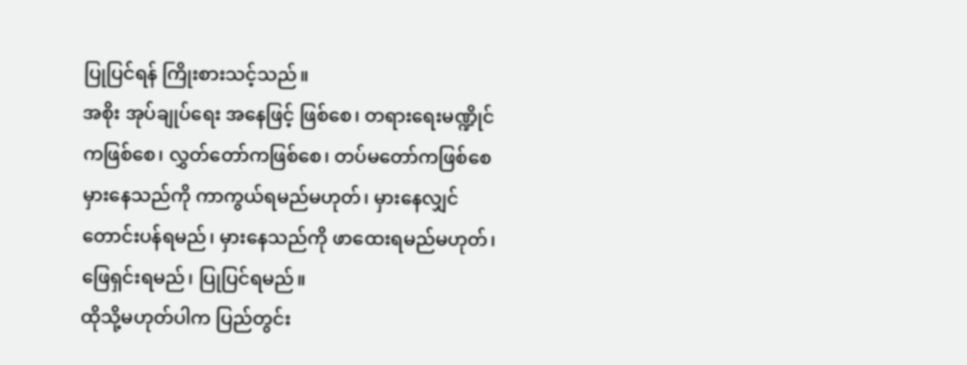ပြုပြင်ရန် ကြိုးစားသင့်သည်။
အစိုး အုပ်ချုပ်ရေး အနေဖြင့် ဖြစ်စေ၊ တရားရေးမဏ္ဍိုင်ကဖြစ်စေ၊ လွှတ်တော်ကဖြစ်စေ၊ တပ်မတော်ကဖြစ်စေ မှားနေသည်ကို ကာကွယ်ရမည်မဟုတ်၊ မှားနေလျှင် တောင်းပန်ရမည်၊ မှားနေသည်ကို ဖာထေးရမည်မဟုတ်၊ ဖြေရှင်းရမည်၊ ပြုပြင်ရမည်။
ထိုသို့မဟုတ်ပါက ပြည်တွင်း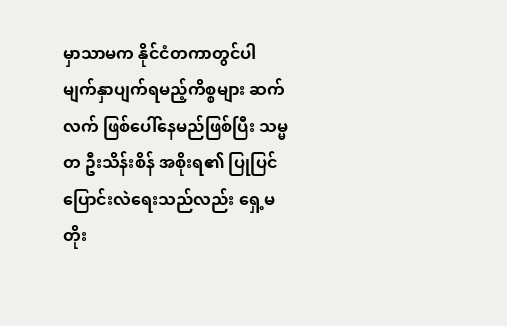မှာသာမက နိုင်ငံတကာတွင်ပါ မျက်နှာပျက်ရမည့်ကိစ္စများ ဆက်လက် ဖြစ်ပေါ်နေမည်ဖြစ်ပြီး သမ္မတ ဦးသိန်းစိန် အစိုးရ၏ ပြုပြင်ပြောင်းလဲရေးသည်လည်း ရှေ့မတိုး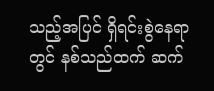သည့်အပြင် ရှိရင်းစွဲနေရာတွင် နစ်သည်ထက် ဆက်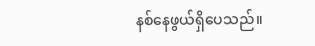နစ်နေဖွယ်ရှိပေသည်။